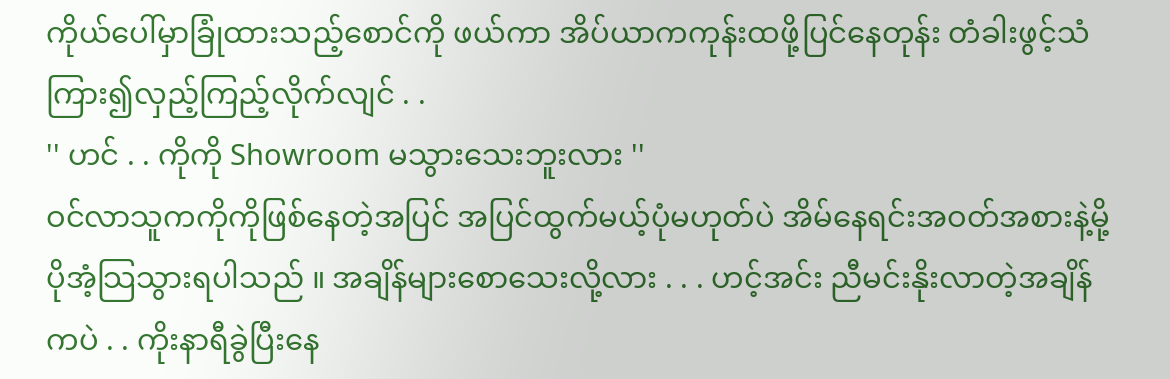ကိုယ်ပေါ်မှာခြုံထားသည့်စောင်ကို ဖယ်ကာ အိပ်ယာကကုန်းထဖို့ပြင်နေတုန်း တံခါးဖွင့်သံကြား၍လှည့်ကြည့်လိုက်လျင် . .
'' ဟင် . . ကိုကို Showroom မသွားသေးဘူးလား ''
ဝင်လာသူကကိုကိုဖြစ်နေတဲ့အပြင် အပြင်ထွက်မယ့်ပုံမဟုတ်ပဲ အိမ်နေရင်းအဝတ်အစားနဲ့မို့ပိုအံ့သြသွားရပါသည် ။ အချိန်များစောသေးလို့လား . . . ဟင့်အင်း ညီမင်းနိုးလာတဲ့အချိန်ကပဲ . . ကိုးနာရီခွဲပြီးနေ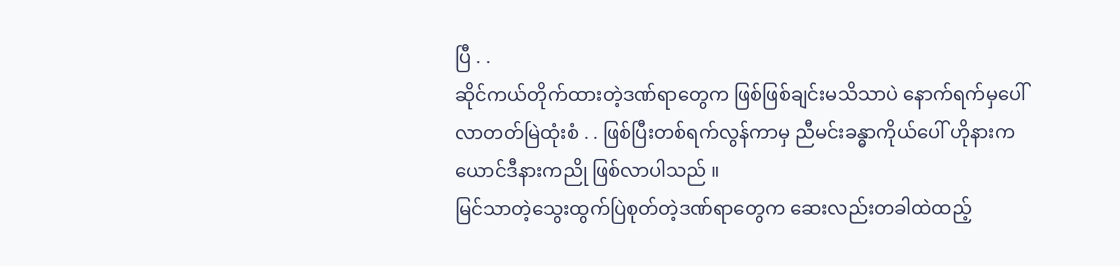ပြီ . .
ဆိုင်ကယ်တိုက်ထားတဲ့ဒဏ်ရာတွေက ဖြစ်ဖြစ်ချင်းမသိသာပဲ နောက်ရက်မှပေါ်လာတတ်မြဲထုံးစံ . . ဖြစ်ပြီးတစ်ရက်လွန်ကာမှ ညီမင်းခန္ဓာကိုယ်ပေါ် ဟိုနားကယောင်ဒီနားကညို ဖြစ်လာပါသည် ။
မြင်သာတဲ့သွေးထွက်ပြဲစုတ်တဲ့ဒဏ်ရာတွေက ဆေးလည်းတခါထဲထည့်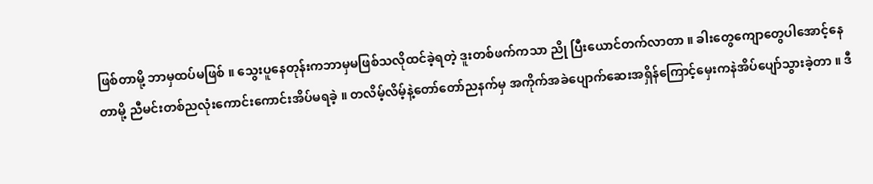ဖြစ်တာမို့ ဘာမှထပ်မဖြစ် ။ သွေးပူနေတုန်းကဘာမှမဖြစ်သလိုထင်ခဲ့ရတဲ့ ဒူးတစ်ဖက်ကသာ ညို ပြီးယောင်တက်လာတာ ။ ခါးတွေကျောတွေပါအောင့်နေတာမို့ ညီမင်းတစ်ညလုံးကောင်းကောင်းအိပ်မရခဲ့ ။ တလိမ့်လိမ့်နဲ့တော်တော်ညနက်မှ အကိုက်အခဲပျောက်ဆေးအရှိန်ကြောင့်မှေးကနဲအိပ်ပျော်သွားခဲ့တာ ။ ဒီ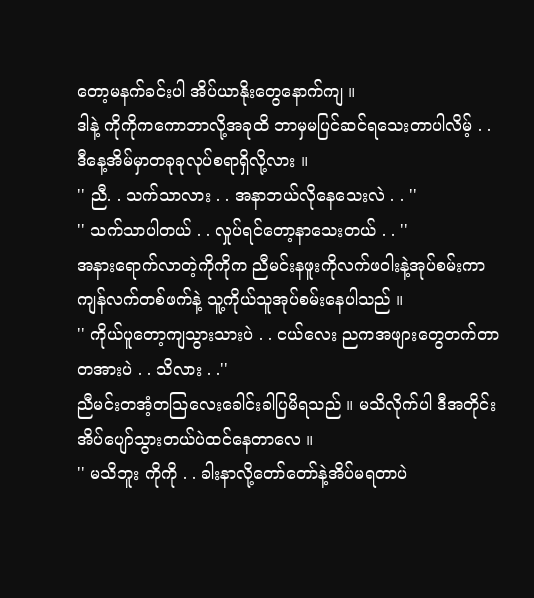တော့မနက်ခင်းပါ အိပ်ယာနိုးတွေနောက်ကျ ။
ဒါနဲ့ ကိုကိုကကောဘာလို့အခုထိ ဘာမှမပြင်ဆင်ရသေးတာပါလိမ့် . . ဒီနေ့အိမ်မှာတခုခုလုပ်စရာရှိလို့လား ။
'' ညီ. . သက်သာလား . . အနာဘယ်လိုနေသေးလဲ . . ''
'' သက်သာပါတယ် . . လှုပ်ရင်တော့နာသေးတယ် . . ''
အနားရောက်လာတဲ့ကိုကိုက ညီမင်းနဖူးကိုလက်ဖဝါးနဲ့အုပ်စမ်းကာ ကျန်လက်တစ်ဖက်နဲ့ သူ့ကိုယ်သူအုပ်စမ်းနေပါသည် ။
'' ကိုယ်ပူတော့ကျသွားသားပဲ . . ငယ်လေး ညကအဖျားတွေတက်တာတအားပဲ . . သိလား . .''
ညီမင်းတအံ့တသြလေးခေါင်းခါပြမိရသည် ။ မသိလိုက်ပါ ဒီအတိုင်းအိပ်ပျော်သွားတယ်ပဲထင်နေတာလေ ။
'' မသိဘူး ကိုကို . . ခါးနာလို့တော်တော်နဲ့အိပ်မရတာပဲ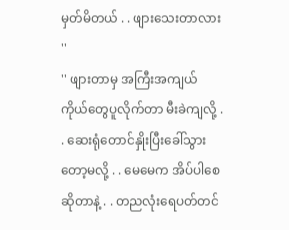မှတ်မိတယ် . . ဖျားသေးတာလား ''
'' ဖျားတာမှ အကြီးအကျယ် ကိုယ်တွေပူလိုက်တာ မီးခဲကျလို့ . . ဆေးရုံတောင်နှိုးပြီးခေါ်သွားတော့မလို့ . . မေမေက အိပ်ပါစေဆိုတာနဲ့ . . တညလုံးရေပတ်တင်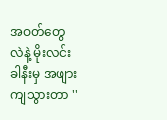အဝတ်တွေလဲနဲ့ မိုးလင်းခါနီးမှ အဖျားကျသွားတာ ''